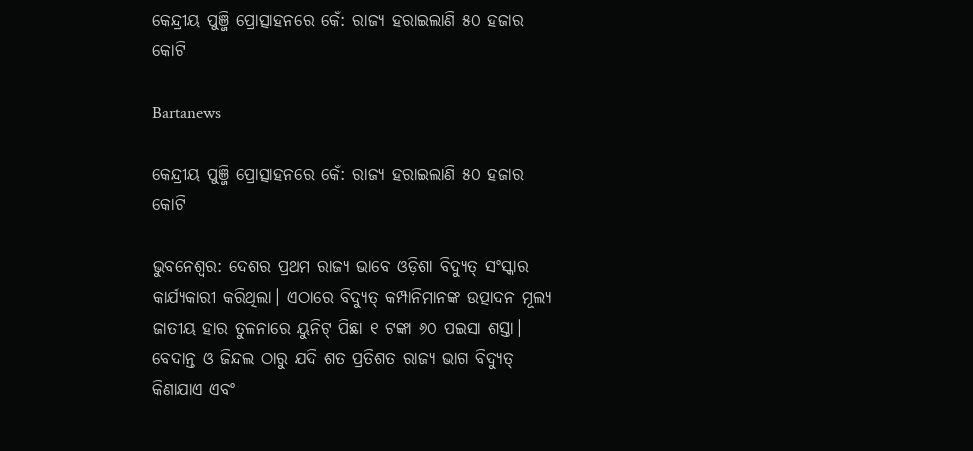କେନ୍ଦ୍ରୀୟ ପୁଞ୍ଜି ପ୍ରୋତ୍ସାହନରେ କେଁ: ରାଜ୍ୟ ହରାଇଲାଣି ୫୦ ହଜାର କୋଟି

Bartanews

କେନ୍ଦ୍ରୀୟ ପୁଞ୍ଜି ପ୍ରୋତ୍ସାହନରେ କେଁ: ରାଜ୍ୟ ହରାଇଲାଣି ୫୦ ହଜାର କୋଟି

ଭୁବନେଶ୍ବର: ଦେଶର ପ୍ରଥମ ରାଜ୍ୟ ଭାବେ ଓଡ଼ିଶା ବିଦ୍ୟୁତ୍‌ ସଂସ୍କାର କାର୍ଯ୍ୟକାରୀ କରିଥିଲା। ଏଠାରେ ବିଦ୍ୟୁତ୍‌ କମ୍ପାନିମାନଙ୍କ ଉତ୍ପାଦନ ମୂଲ୍ୟ ଜାତୀୟ ହାର ତୁଳନାରେ ୟୁନିଟ୍ ପିଛା ୧ ଟଙ୍କା ୬୦ ପଇସା ଶସ୍ତା। ବେଦାନ୍ତ ଓ ଜିନ୍ଦଲ ଠାରୁ ଯଦି ଶତ ପ୍ରତିଶତ ରାଜ୍ୟ ଭାଗ ବିଦ୍ୟୁତ୍‌ କିଣାଯାଏ ଏବଂ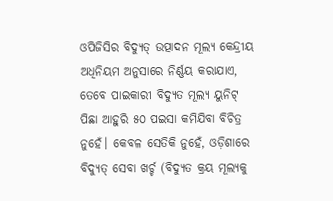ଓପିଜିସିର ବିଦ୍ୟୁତ୍‌ ଉତ୍ପାଦନ ମୂଲ୍ୟ କେନ୍ଦ୍ରୀୟ ଅଧିନିୟମ ଅନୁସାରେ ନିର୍ଣ୍ଣୟ କରାଯାଏ, ତେବେ ପାଇକାରୀ ବିଦ୍ୟୁତ ମୂଲ୍ୟ ୟୁନିଟ୍ ପିଛା ଆହୁରି ୫୦ ପଇସା କମିଯିବା ବିଚିତ୍ର ନୁହେଁ। କେବଳ ସେତିକି ନୁହେଁ, ଓଡ଼ିଶାରେ ବିଦ୍ୟୁତ୍‌ ସେବା ଖର୍ଚ୍ଚ (ବିଦ୍ୟୁତ କ୍ରୟ ମୂଲ୍ୟକୁ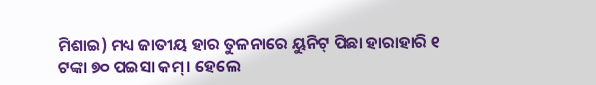ମିଶାଇ) ମଧ୍ୟ ଜାତୀୟ ହାର ତୁଳନାରେ ୟୁନିଟ୍ ପିଛା ହାରାହାରି ୧ ଟଙ୍କା ୭୦ ପଇସା କମ୍। ହେଲେ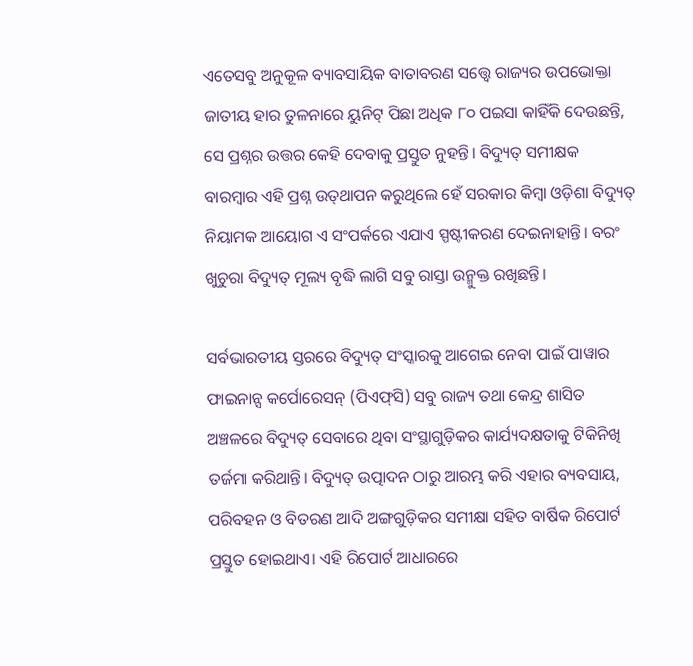ଏତେସବୁ ଅନୁକୂଳ ବ୍ୟାବସାୟିକ ବାତାବରଣ ସତ୍ତ୍ବେ ରାଜ୍ୟର ଉପଭୋକ୍ତା ଜାତୀୟ ହାର ତୁଳନାରେ ୟୁନିଟ୍ ପିଛା ଅଧିକ ୮୦ ପଇସା କାହିଁକି ଦେଉଛନ୍ତି, ସେ ପ୍ରଶ୍ନର ଉତ୍ତର କେହି ଦେବାକୁ ପ୍ରସ୍ତୁତ ନୁହନ୍ତି। ବିଦ୍ୟୁତ୍‌ ସମୀକ୍ଷକ ବାରମ୍ବାର ଏହି ପ୍ରଶ୍ନ ଉତ୍‌ଥାପନ କରୁଥିଲେ ହେଁ ସରକାର କିମ୍ବା ଓଡ଼ିଶା ବିଦ୍ୟୁତ୍‌ ନିୟାମକ ଆୟୋଗ ଏ ସଂପର୍କରେ ଏଯାଏ ସ୍ପଷ୍ଟୀକରଣ ଦେଇନାହାନ୍ତି। ବରଂ ଖୁଚୁରା ବିଦ୍ୟୁତ୍‌ ମୂଲ୍ୟ ବୃଦ୍ଧି ଲାଗି ସବୁ ରାସ୍ତା ଉନ୍ମୁକ୍ତ ରଖିଛନ୍ତି।

ସର୍ବଭାରତୀୟ ସ୍ତରରେ ବିଦ୍ୟୁତ୍‌ ସଂସ୍କାରକୁ ଆଗେଇ ନେବା ପାଇଁ ପାୱାର ଫାଇନାନ୍ସ କର୍ପୋରେସନ୍ (ପିଏଫ୍‌ସି) ସବୁ ରାଜ୍ୟ ତଥା କେନ୍ଦ୍ର ଶାସିତ ଅଞ୍ଚଳରେ ବିଦ୍ୟୁତ୍‌ ସେବାରେ ଥିବା ସଂସ୍ଥାଗୁଡ଼ିକର କାର୍ଯ୍ୟଦକ୍ଷତାକୁ ଟିକିନିଖି ତର୍ଜମା କରିଥାନ୍ତି। ବିଦ୍ୟୁତ୍‌ ଉତ୍ପାଦନ ଠାରୁ ଆରମ୍ଭ କରି ଏହାର ବ୍ୟବସାୟ, ପରିବହନ ଓ ବିତରଣ ଆଦି ଅଙ୍ଗଗୁଡ଼ିକର ସମୀକ୍ଷା ସହିତ ବାର୍ଷିକ ରିପୋର୍ଟ ପ୍ରସ୍ତୁତ ହୋଇଥାଏ। ଏହି ରିପୋର୍ଟ ଆଧାରରେ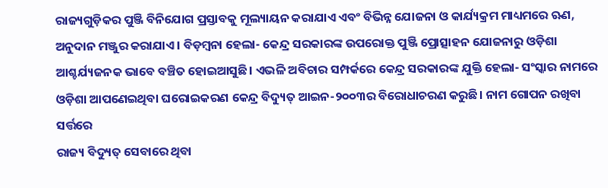ରାଜ୍ୟଗୁଡ଼ିକର ପୁଞ୍ଜି ବିନିଯୋଗ ପ୍ରସ୍ତାବକୁ ମୂଲ୍ୟାୟନ କରାଯାଏ ଏବଂ ବିଭିନ୍ନ ଯୋଜନା ଓ କାର୍ଯ୍ୟକ୍ରମ ମାଧ୍ୟମରେ ଋଣ, ଅନୁଦାନ ମଞ୍ଜୁର କରାଯାଏ। ବିଡ଼ମ୍ବନା ହେଲା- କେନ୍ଦ୍ର ସରକାରଙ୍କ ଉପରୋକ୍ତ ପୁଞ୍ଜି ପ୍ରୋତ୍ସାହନ ଯୋଜନାରୁ ଓଡ଼ିଶା ଆଶ୍ଚର୍ଯ୍ୟଜନକ ଭାବେ ବଞ୍ଚିତ ହୋଇଆସୁଛି। ଏଭଳି ଅବିଚାର ସମ୍ପର୍କରେ କେନ୍ଦ୍ର ସରକାରଙ୍କ ଯୁକ୍ତି ହେଲା- ସଂସ୍କାର ନାମରେ ଓଡ଼ିଶା ଆପଣେଇଥିବା ଘରୋଇକରଣ କେନ୍ଦ୍ର ବିଦ୍ୟୁତ୍‌ ଆଇନ-୨୦୦୩ର ବିରୋଧାଚରଣ କରୁଛି। ନାମ ଗୋପନ ରଖିବା ସର୍ତ୍ତରେ
ରାଜ୍ୟ ବିଦ୍ୟୁତ୍‌ ସେବାରେ ଥିବା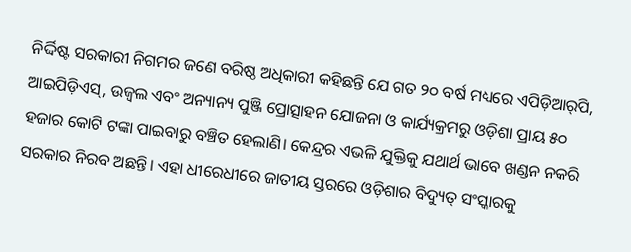ନିର୍ଦ୍ଦିଷ୍ଟ ସରକାରୀ ନିଗମର ଜଣେ ବରିଷ୍ଠ ଅଧିକାରୀ କହିଛନ୍ତି ଯେ ଗତ ୨୦ ବର୍ଷ ମଧ୍ୟରେ ଏପିଡ଼ିଆର୍‌ପି, ଆଇପିଡ଼ିଏସ୍, ଉଜ୍ବଲ ଏବଂ ଅନ୍ୟାନ୍ୟ ପୁଞ୍ଜି ପ୍ରୋତ୍ସାହନ ଯୋଜନା ଓ କାର୍ଯ୍ୟକ୍ରମରୁ ଓଡ଼ିଶା ପ୍ରାୟ ୫୦ ହଜାର କୋଟି ଟଙ୍କା ପାଇବାରୁ ବଞ୍ଚିତ ହେଲାଣି। କେନ୍ଦ୍ରର ଏଭଳି ଯୁକ୍ତିକୁ ଯଥାର୍ଥ ଭାବେ ଖଣ୍ଡନ ନକରି ସରକାର ନିରବ ଅଛନ୍ତି। ଏହା ଧୀରେଧୀରେ ଜାତୀୟ ସ୍ତରରେ ଓଡ଼ିଶାର ବିଦ୍ୟୁତ୍‌ ସଂସ୍କାରକୁ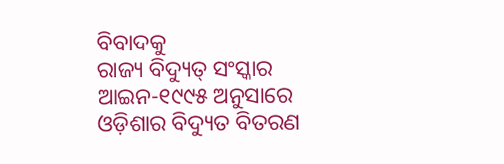ବିବାଦକୁ
ରାଜ୍ୟ ବିଦ୍ୟୁତ୍‌ ସଂସ୍କାର ଆଇନ-୧୯୯୫ ଅନୁସାରେ ଓଡ଼ିଶାର ବିଦ୍ୟୁତ ବିତରଣ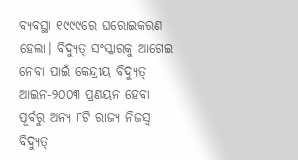ବ୍ୟବସ୍ଥା ୧୯୯୯ରେ ଘରୋଇକରଣ ହେଲା। ବିଦ୍ୟୁତ୍‌ ସଂସ୍କାରକୁ ଆଗେଇ ନେବା ପାଇଁ କେନ୍ଦ୍ରୀୟ ବିଦ୍ୟୁତ୍‌ ଆଇନ-୨୦୦୩ ପ୍ରଣୟନ ହେବା ପୂର୍ବରୁ ଅନ୍ୟ ୮ଟି ରାଜ୍ୟ ନିଜସ୍ବ ବିଦ୍ୟୁତ୍‌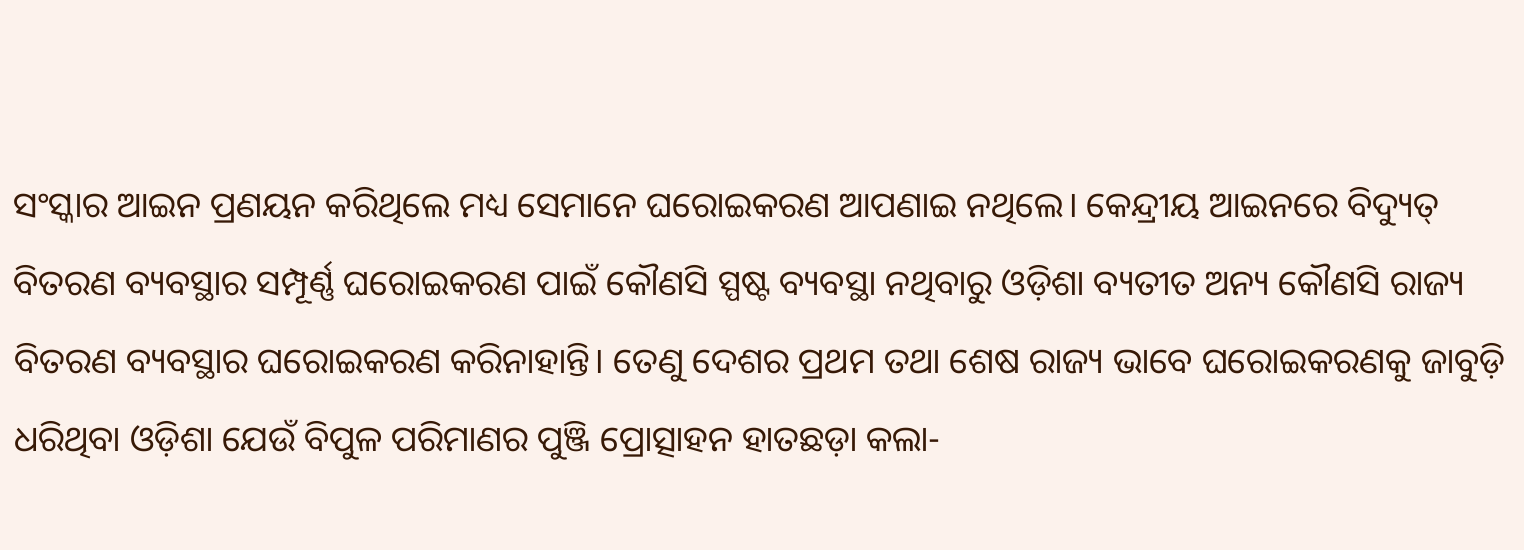ସଂସ୍କାର ଆଇନ ପ୍ରଣୟନ କରିଥିଲେ ମଧ୍ୟ ସେମାନେ ଘରୋଇକରଣ ଆପଣାଇ ନଥିଲେ। କେନ୍ଦ୍ରୀୟ ଆଇନରେ ବିଦ୍ୟୁତ୍‌ ବିତରଣ ବ୍ୟବସ୍ଥାର ସମ୍ପୂର୍ଣ୍ଣ ଘରୋଇକରଣ ପାଇଁ କୌଣସି ସ୍ପଷ୍ଟ ବ୍ୟବସ୍ଥା ନଥିବାରୁ ଓଡ଼ିଶା ବ୍ୟତୀତ ଅନ୍ୟ କୌଣସି ରାଜ୍ୟ ବିତରଣ ବ୍ୟବସ୍ଥାର ଘରୋଇକରଣ କରିନାହାନ୍ତି। ତେଣୁ ଦେଶର ପ୍ରଥମ ତଥା ଶେଷ ରାଜ୍ୟ ଭାବେ ଘରୋଇକରଣକୁ ଜାବୁଡ଼ି ଧରିଥିବା ଓଡ଼ିଶା ଯେଉଁ ବିପୁଳ ପରିମାଣର ପୁଞ୍ଜି ପ୍ରୋତ୍ସାହନ ହାତଛଡ଼ା କଲା-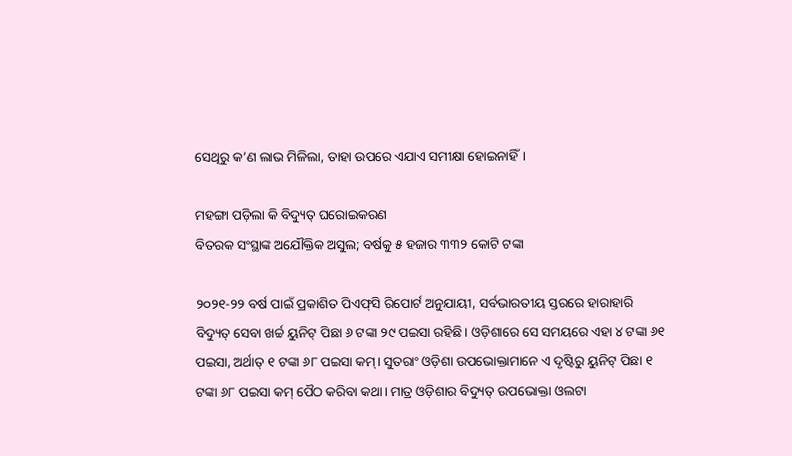ସେଥିରୁ କ’ଣ ଲାଭ ମିଳିଲା, ତାହା ଉପରେ ଏଯାଏ ସମୀକ୍ଷା ହୋଇନାହିଁ।

ମହଙ୍ଗା ପଡ଼ିଲା କି ବିଦ୍ୟୁତ୍‌ ଘରୋଇକରଣ
ବିତରକ ସଂସ୍ଥାଙ୍କ ଅଯୌକ୍ତିକ ଅସୁଲ; ବର୍ଷକୁ ୫ ହଜାର ୩୩୨ କୋଟି ଟଙ୍କା

୨୦୨୧-୨୨ ବର୍ଷ ପାଇଁ ପ୍ରକାଶିତ ପିଏଫ୍‌ସି ରିପୋର୍ଟ ଅନୁଯାୟୀ, ସର୍ବଭାରତୀୟ ସ୍ତରରେ ହାରାହାରି ବିଦ୍ୟୁତ୍‌ ସେବା ଖର୍ଚ୍ଚ ୟୁନିଟ୍ ପିଛା ୬ ଟଙ୍କା ୨୯ ପଇସା ରହିଛି। ଓଡ଼ିଶାରେ ସେ ସମୟରେ ଏହା ୪ ଟଙ୍କା ୬୧ ପଇସା, ଅର୍ଥାତ୍ ୧ ଟଙ୍କା ୬୮ ପଇସା କମ୍। ସୁତରାଂ ଓଡ଼ିଶା ଉପଭୋକ୍ତାମାନେ ଏ ଦୃଷ୍ଟିରୁ ୟୁନିଟ୍ ପିଛା ୧ ଟଙ୍କା ୬୮ ପଇସା କମ୍ ପୈଠ କରିବା କଥା। ମାତ୍ର ଓଡ଼ିଶାର ବିଦ୍ୟୁତ୍‌ ଉପଭୋକ୍ତା ଓଲଟା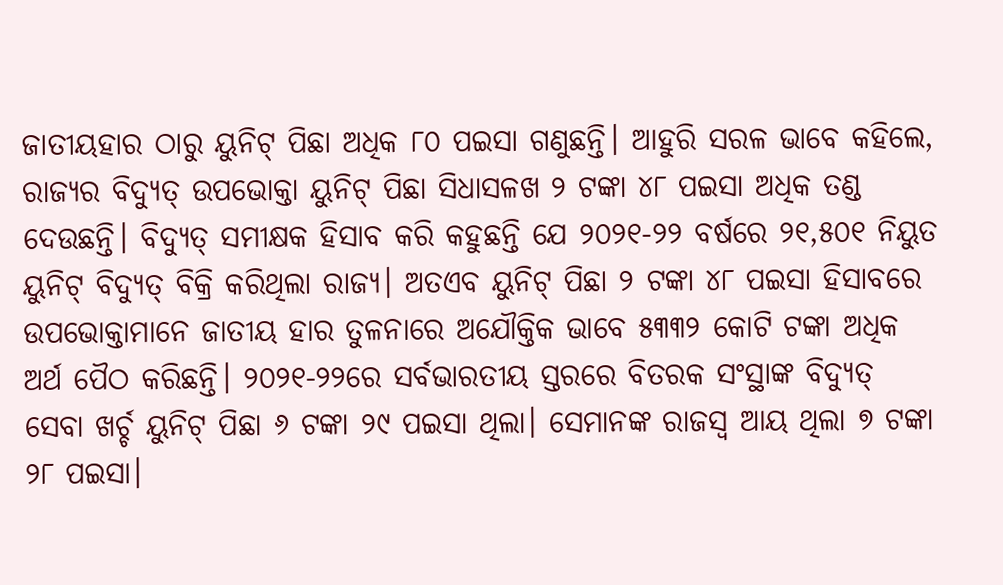ଜାତୀୟହାର ଠାରୁ ୟୁନିଟ୍ ପିଛା ଅଧିକ ୮୦ ପଇସା ଗଣୁଛନ୍ତି। ଆହୁରି ସରଳ ଭାବେ କହିଲେ, ରାଜ୍ୟର ବିଦ୍ୟୁତ୍‌ ଉପଭୋକ୍ତା ୟୁନିଟ୍ ପିଛା ସିଧାସଳଖ ୨ ଟଙ୍କା ୪୮ ପଇସା ଅଧିକ ତଣ୍ଡ ଦେଉଛନ୍ତି। ବିଦ୍ୟୁତ୍‌ ସମୀକ୍ଷକ ହିସାବ କରି କହୁଛନ୍ତି ଯେ ୨୦୨୧-୨୨ ବର୍ଷରେ ୨୧,୫୦୧ ନିୟୁତ ୟୁନିଟ୍ ବିଦ୍ୟୁତ୍‌ ବିକ୍ରି କରିଥିଲା ରାଜ୍ୟ। ଅତଏବ ୟୁନିଟ୍ ପିଛା ୨ ଟଙ୍କା ୪୮ ପଇସା ହିସାବରେ ଉପଭୋକ୍ତାମାନେ ଜାତୀୟ ହାର ତୁଳନାରେ ଅଯୌକ୍ତିକ ଭାବେ ୫୩୩୨ କୋଟି ଟଙ୍କା ଅଧିକ ଅର୍ଥ ପୈଠ କରିଛନ୍ତି। ୨୦୨୧-୨୨ରେ ସର୍ବଭାରତୀୟ ସ୍ତରରେ ବିତରକ ସଂସ୍ଥାଙ୍କ ବିଦ୍ୟୁତ୍‌ ସେବା ଖର୍ଚ୍ଚ ୟୁନିଟ୍ ପିଛା ୬ ଟଙ୍କା ୨୯ ପଇସା ଥିଲା। ସେମାନଙ୍କ ରାଜସ୍ବ ଆୟ ଥିଲା ୭ ଟଙ୍କା ୨୮ ପଇସା।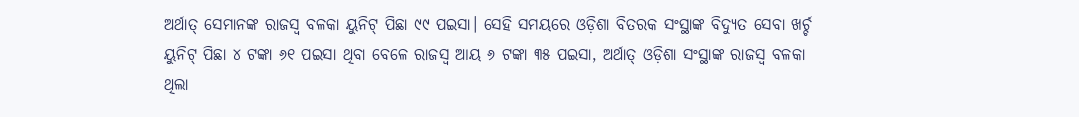ଅର୍ଥାତ୍ ସେମାନଙ୍କ ରାଜସ୍ବ ବଳକା ୟୁନିଟ୍ ପିଛା ୯୯ ପଇସା। ସେହି ସମୟରେ ଓଡ଼ିଶା ବିତରକ ସଂସ୍ଥାଙ୍କ ବିଦ୍ୟୁତ ସେବା ଖର୍ଚ୍ଚ ୟୁନିଟ୍ ପିଛା ୪ ଟଙ୍କା ୬୧ ପଇସା ଥିବା ବେଳେ ରାଜସ୍ବ ଆୟ ୬ ଟଙ୍କା ୩୫ ପଇସା, ଅର୍ଥାତ୍ ଓଡ଼ିଶା ସଂସ୍ଥାଙ୍କ ରାଜସ୍ବ ବଳକା ଥିଲା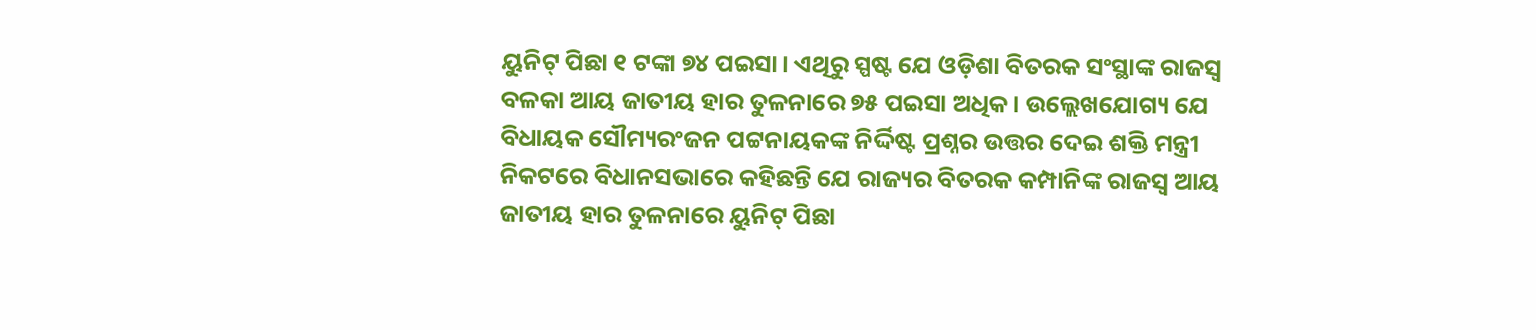ୟୁନିଟ୍ ପିଛା ୧ ଟଙ୍କା ୭୪ ପଇସା। ଏଥିରୁ ସ୍ପଷ୍ଟ ଯେ ଓଡ଼ିଶା ବିତରକ ସଂସ୍ଥାଙ୍କ ରାଜସ୍ବ ବଳକା ଆୟ ଜାତୀୟ ହାର ତୁଳନାରେ ୭୫ ପଇସା ଅଧିକ। ଉଲ୍ଲେଖଯୋଗ୍ୟ ଯେ ବିଧାୟକ ସୌମ୍ୟରଂଜନ ପଟ୍ଟନାୟକଙ୍କ ନିର୍ଦ୍ଦିଷ୍ଟ ପ୍ରଶ୍ନର ଉତ୍ତର ଦେଇ ଶକ୍ତି ମନ୍ତ୍ରୀ ନିକଟରେ ବିଧାନସଭାରେ କହିଛନ୍ତି ଯେ ରାଜ୍ୟର ବିତରକ କମ୍ପାନିଙ୍କ ରାଜସ୍ବ ଆୟ ଜାତୀୟ ହାର ତୁଳନାରେ ୟୁନିଟ୍ ପିଛା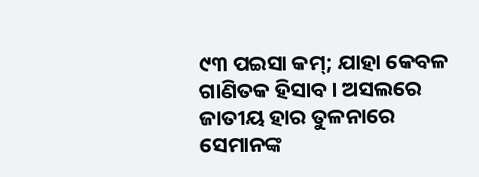୯୩ ପଇସା କମ୍; ଯାହା କେବଳ ଗାଣିତକ ହିସାବ। ଅସଲରେ ଜାତୀୟ ହାର ତୁଳନାରେ ସେମାନଙ୍କ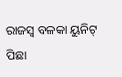ରାଜସ୍ବ ବଳକା ୟୁନିଟ୍ ପିଛା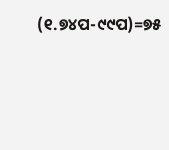(୧.୭୪ପ-୯୯ପ)=୭୫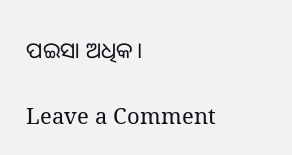ପଇସା ଅଧିକ।

Leave a Comment